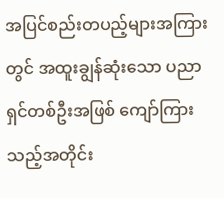အပြင်စည်းတပည့်များအကြားတွင် အထူးချွန်ဆုံးသော ပညာရှင်တစ်ဦးအဖြစ် ကျော်ကြားသည့်အတိုင်း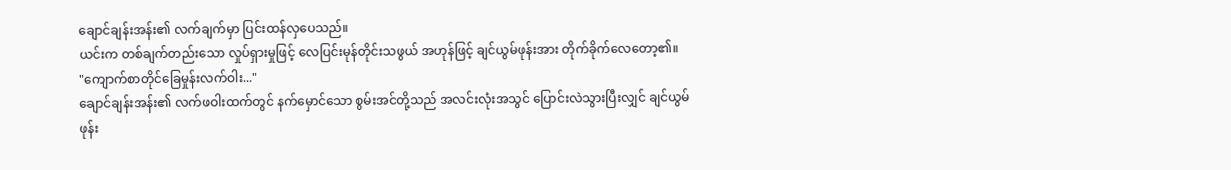ချောင်ချန်းအန်း၏ လက်ချက်မှာ ပြင်းထန်လှပေသည်။
ယင်းက တစ်ချက်တည်းသော လှုပ်ရှားမှုဖြင့် လေပြင်းမုန်တိုင်းသဖွယ် အဟုန်ဖြင့် ချင်ယွမ်ဖုန်းအား တိုက်ခိုက်လေတော့၏။
"ကျောက်စာတိုင်ခြေမှုန်းလက်ဝါး..."
ချောင်ချန်းအန်း၏ လက်ဖဝါးထက်တွင် နက်မှောင်သော စွမ်းအင်တို့သည် အလင်းလုံးအသွင် ပြောင်းလဲသွားပြီးလျှင် ချင်ယွမ်ဖုန်း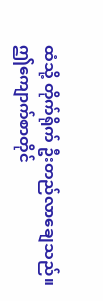ထံသို့ တိုက်ရိုက် ဦးတည်လာချေသည်။
ဤကျောက်စာတိုင်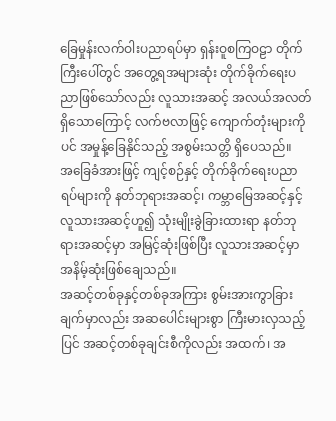ခြေမှုန်းလက်ဝါးပညာရပ်မှာ ရှန်းဝူစကြဝဠာ တိုက်ကြီးပေါ်တွင် အတွေ့ရအများဆုံး တိုက်ခိုက်ရေးပညာဖြစ်သော်လည်း လူသားအဆင့် အလယ်အလတ်ရှိသောကြောင့် လက်ဗလာဖြင့် ကျောက်တုံးများကိုပင် အမှုန့်ခြေနိုင်သည့် အစွမ်းသတ္တိ ရှိပေသည်။
အခြေခံအားဖြင့် ကျင့်စဉ်နှင့် တိုက်ခိုက်ရေးပညာရပ်များကို နတ်ဘုရားအဆင့်၊ ကမ္ဘာမြေအဆင့်နှင့် လူသားအဆင့်ဟူ၍ သုံးမျိုးခွဲခြားထားရာ နတ်ဘုရားအဆင့်မှာ အမြင့်ဆုံးဖြစ်ပြီး လူသားအဆင့်မှာ အနိမ့်ဆုံးဖြစ်ချေသည်။
အဆင့်တစ်ခုနှင့်တစ်ခုအကြား စွမ်းအားကွာခြားချက်မှာလည်း အဆပေါင်းများစွာ ကြီးမားလှသည့်ပြင် အဆင့်တစ်ခုချင်းစီကိုလည်း အထက်၊ အ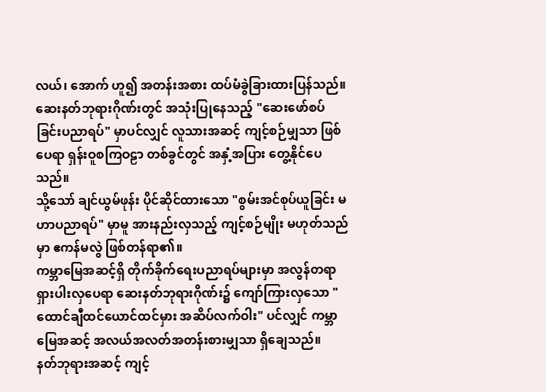လယ်၊ အောက် ဟူ၍ အတန်းအစား ထပ်မံခွဲခြားထားပြန်သည်။
ဆေးနတ်ဘုရားဂိုဏ်းတွင် အသုံးပြုနေသည့် "ဆေးဖော်စပ်ခြင်းပညာရပ်" မှာပင်လျှင် လူသားအဆင့် ကျင့်စဉ်မျှသာ ဖြစ်ပေရာ ရှန်းဝူစကြဝဠာ တစ်ခွင်တွင် အနှံ့အပြား တွေ့နိုင်ပေသည်။
သို့သော် ချင်ယွမ်ဖုန်း ပိုင်ဆိုင်ထားသော "စွမ်းအင်စုပ်ယူခြင်း မဟာပညာရပ်" မှာမူ အားနည်းလှသည့် ကျင့်စဉ်မျိုး မဟုတ်သည်မှာ ဧကန်မလွဲ ဖြစ်တန်ရာ၏။
ကမ္ဘာမြေအဆင့်ရှိ တိုက်ခိုက်ရေးပညာရပ်များမှာ အလွန်တရာ ရှားပါးလှပေရာ ဆေးနတ်ဘုရားဂိုဏ်း၌ ကျော်ကြားလှသော "ထောင်ချီထင်ယောင်ထင်မှား အဆိပ်လက်ဝါး" ပင်လျှင် ကမ္ဘာမြေအဆင့် အလယ်အလတ်အတန်းစားမျှသာ ရှိချေသည်။
နတ်ဘုရားအဆင့် ကျင့်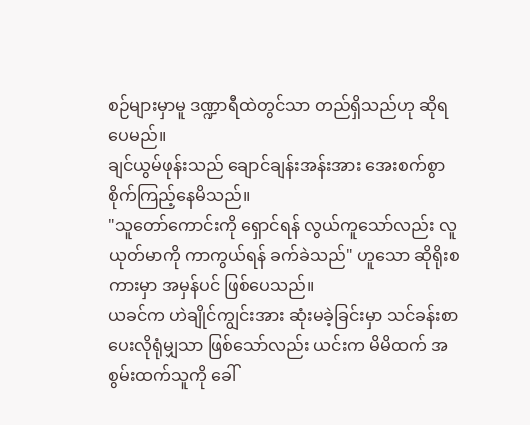စဉ်များမှာမူ ဒဏ္ဍာရီထဲတွင်သာ တည်ရှိသည်ဟု ဆိုရပေမည်။
ချင်ယွမ်ဖုန်းသည် ချောင်ချန်းအန်းအား အေးစက်စွာ စိုက်ကြည့်နေမိသည်။
"သူတော်ကောင်းကို ရှောင်ရန် လွယ်ကူသော်လည်း လူယုတ်မာကို ကာကွယ်ရန် ခက်ခဲသည်" ဟူသော ဆိုရိုးစကားမှာ အမှန်ပင် ဖြစ်ပေသည်။
ယခင်က ဟဲချိုင်ကျွင်းအား ဆုံးမခဲ့ခြင်းမှာ သင်ခန်းစာပေးလိုရုံမျှသာ ဖြစ်သော်လည်း ယင်းက မိမိထက် အစွမ်းထက်သူကို ခေါ်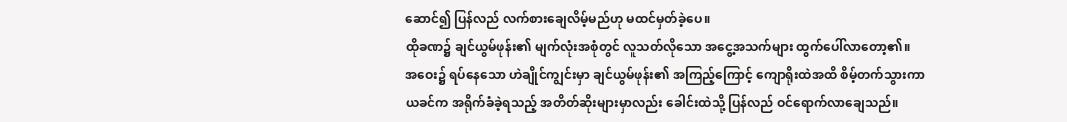ဆောင်၍ ပြန်လည် လက်စားချေလိမ့်မည်ဟု မထင်မှတ်ခဲ့ပေ။
ထိုခဏ၌ ချင်ယွမ်ဖုန်း၏ မျက်လုံးအစုံတွင် လူသတ်လိုသော အငွေ့အသက်များ ထွက်ပေါ်လာတော့၏။
အဝေး၌ ရပ်နေသော ဟဲချိုင်ကျွင်းမှာ ချင်ယွမ်ဖုန်း၏ အကြည့်ကြောင့် ကျောရိုးထဲအထိ စိမ့်တက်သွားကာ ယခင်က အရိုက်ခံခဲ့ရသည့် အတိတ်ဆိုးများမှာလည်း ခေါင်းထဲသို့ ပြန်လည် ဝင်ရောက်လာချေသည်။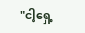"ငါ့ရှေ့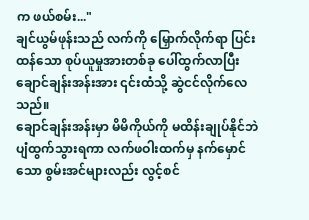က ဖယ်စမ်း..."
ချင်ယွမ်ဖုန်းသည် လက်ကို မြှောက်လိုက်ရာ ပြင်းထန်သော စုပ်ယူမှုအားတစ်ခု ပေါ်ထွက်လာပြီး ချောင်ချန်းအန်းအား ၎င်းထံသို့ ဆွဲငင်လိုက်လေသည်။
ချောင်ချန်းအန်းမှာ မိမိကိုယ်ကို မထိန်းချုပ်နိုင်ဘဲ ပျံထွက်သွားရကာ လက်ဖဝါးထက်မှ နက်မှောင်သော စွမ်းအင်များလည်း လွင့်စင်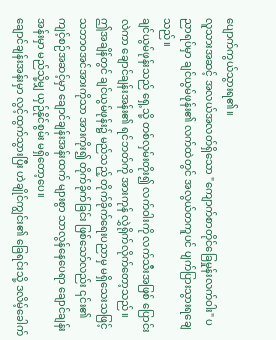ပျောက်ကွယ်သွားရ၏။
လူသားအဆင့် အလယ်အလတ်ရှိသော "ကျောက်စာတိုင်ခြေမှုန်းလက်ဝါး" ပညာရပ်မှာ ချင်ယွမ်ဖုန်း၏ လက်ထဲတွင် အလွယ်တကူပင် ပျက်ပြားသွားရချေသည်။
ချင်ယွမ်ဖုန်းသည် ရှေ့သို့ တစ်လှမ်းတိုး၍ လက်ဝါးကို လက်သီးအဖြစ် ပြောင်းလဲကာ ချောင်ချန်းအန်း၏ ရင်ဘတ်ကို အားကုန် လွှဲရိုက်လိုက်တော့သည်။
ဤအချိန်တွင် ချင်ယွမ်ဖုန်း၌ မည်သည့် တိုက်ခိုက်ရေးပညာမှ မရှိသေးသဖြင့် သဘာဝအင်အားကိုသာ အားကိုး၍ တိုက်ခိုက်ခြင်း ဖြစ်သော်လည်း ၎င်း၏ ကျင့်စဉ်အဆင့်မှာ ချောင်ချန်းအန်းထက် များစွာ သာလွန်နေပေရာ ချောင်ချန်းအန်းမှာ မည်သို့မျှ ယှဉ်နိုင်စွမ်း မရှိတော့ပေ။
ချောင်ချန်းအန်းမှာ လွင့်ထွက်သွားပြီး ဟဲချိုင်ကျွင်း၏ ခြေရင်းသို့ ဒလိမ့်ခေါက်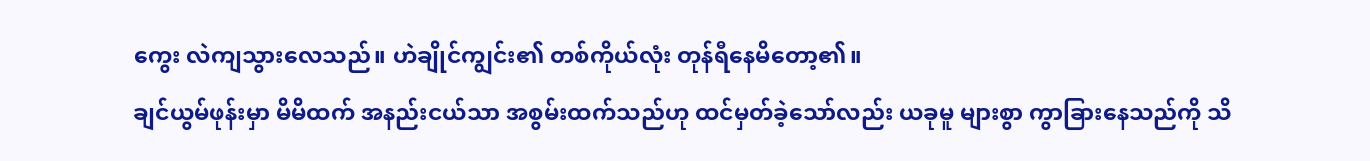ကွေး လဲကျသွားလေသည်။ ဟဲချိုင်ကျွင်း၏ တစ်ကိုယ်လုံး တုန်ရီနေမိတော့၏။
ချင်ယွမ်ဖုန်းမှာ မိမိထက် အနည်းငယ်သာ အစွမ်းထက်သည်ဟု ထင်မှတ်ခဲ့သော်လည်း ယခုမူ များစွာ ကွာခြားနေသည်ကို သိ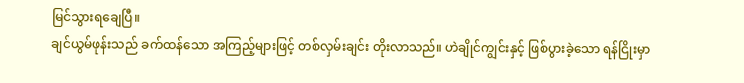မြင်သွားရချေပြီ။
ချင်ယွမ်ဖုန်းသည် ခက်ထန်သော အကြည့်များဖြင့် တစ်လှမ်းချင်း တိုးလာသည်။ ဟဲချိုင်ကျွင်းနှင့် ဖြစ်ပွားခဲ့သော ရန်ငြိုးမှာ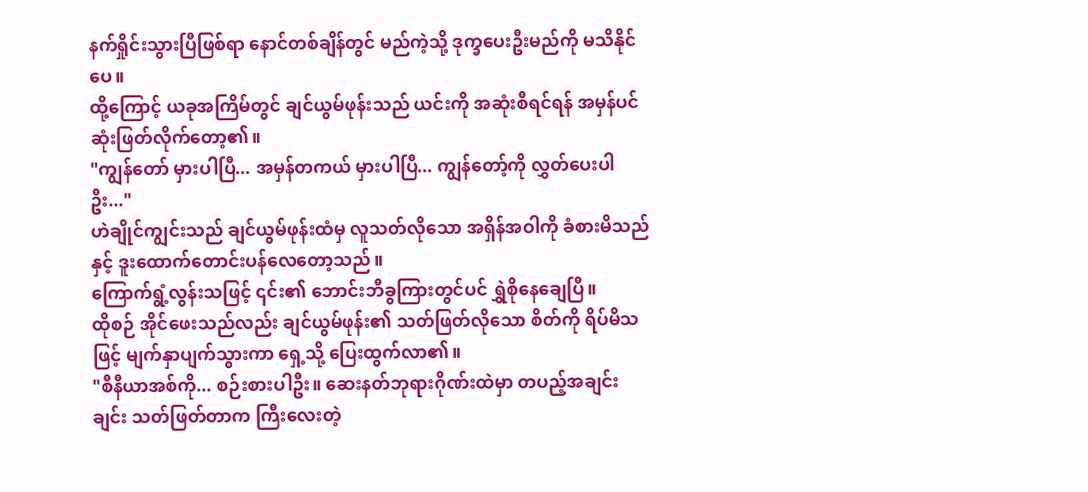နက်ရှိုင်းသွားပြီဖြစ်ရာ နောင်တစ်ချိန်တွင် မည်ကဲ့သို့ ဒုက္ခပေးဦးမည်ကို မသိနိုင်ပေ။
ထို့ကြောင့် ယခုအကြိမ်တွင် ချင်ယွမ်ဖုန်းသည် ယင်းကို အဆုံးစီရင်ရန် အမှန်ပင် ဆုံးဖြတ်လိုက်တော့၏။
"ကျွန်တော် မှားပါပြီ... အမှန်တကယ် မှားပါပြီ... ကျွန်တော့်ကို လွှတ်ပေးပါဦး..."
ဟဲချိုင်ကျွင်းသည် ချင်ယွမ်ဖုန်းထံမှ လူသတ်လိုသော အရှိန်အဝါကို ခံစားမိသည်နှင့် ဒူးထောက်တောင်းပန်လေတော့သည်။
ကြောက်ရွံ့လွန်းသဖြင့် ၎င်း၏ ဘောင်းဘီခွကြားတွင်ပင် ရွှဲစိုနေချေပြီ။
ထိုစဉ် အိုင်ဖေးသည်လည်း ချင်ယွမ်ဖုန်း၏ သတ်ဖြတ်လိုသော စိတ်ကို ရိပ်မိသဖြင့် မျက်နှာပျက်သွားကာ ရှေ့သို့ ပြေးထွက်လာ၏။
"စီနီယာအစ်ကို... စဉ်းစားပါဦး။ ဆေးနတ်ဘုရားဂိုဏ်းထဲမှာ တပည့်အချင်းချင်း သတ်ဖြတ်တာက ကြီးလေးတဲ့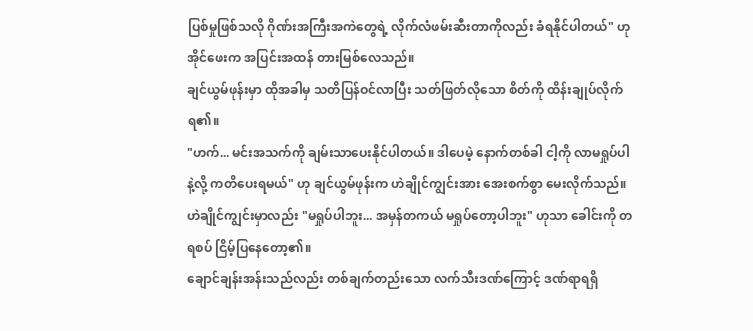ပြစ်မှုဖြစ်သလို ဂိုဏ်းအကြီးအကဲတွေရဲ့ လိုက်လံဖမ်းဆီးတာကိုလည်း ခံရနိုင်ပါတယ်" ဟု အိုင်ဖေးက အပြင်းအထန် တားမြစ်လေသည်။
ချင်ယွမ်ဖုန်းမှာ ထိုအခါမှ သတိပြန်ဝင်လာပြီး သတ်ဖြတ်လိုသော စိတ်ကို ထိန်းချုပ်လိုက်ရ၏။
"ဟက်... မင်းအသက်ကို ချမ်းသာပေးနိုင်ပါတယ်။ ဒါပေမဲ့ နောက်တစ်ခါ ငါ့ကို လာမရှုပ်ပါနဲ့လို့ ကတိပေးရမယ်" ဟု ချင်ယွမ်ဖုန်းက ဟဲချိုင်ကျွင်းအား အေးစက်စွာ မေးလိုက်သည်။
ဟဲချိုင်ကျွင်းမှာလည်း "မရှုပ်ပါဘူး... အမှန်တကယ် မရှုပ်တော့ပါဘူး" ဟုသာ ခေါင်းကို တရစပ် ငြိမ့်ပြနေတော့၏။
ချောင်ချန်းအန်းသည်လည်း တစ်ချက်တည်းသော လက်သီးဒဏ်ကြောင့် ဒဏ်ရာရရှိ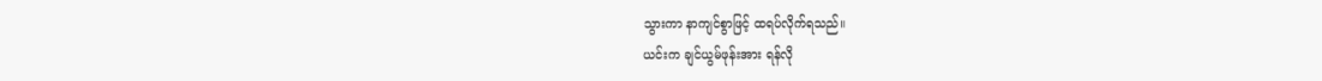သွားကာ နာကျင်စွာဖြင့် ထရပ်လိုက်ရသည်။
ယင်းက ချင်ယွမ်ဖုန်းအား ရန်လို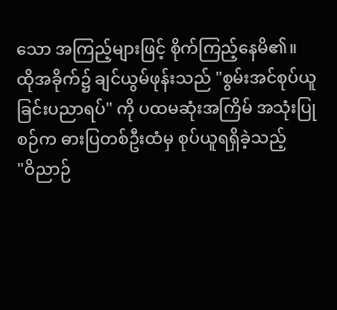သော အကြည့်များဖြင့် စိုက်ကြည့်နေမိ၏။
ထိုအခိုက်၌ ချင်ယွမ်ဖုန်းသည် "စွမ်းအင်စုပ်ယူခြင်းပညာရပ်" ကို ပထမဆုံးအကြိမ် အသုံးပြုစဉ်က ဓားပြတစ်ဦးထံမှ စုပ်ယူရရှိခဲ့သည့်
"ဝိညာဉ်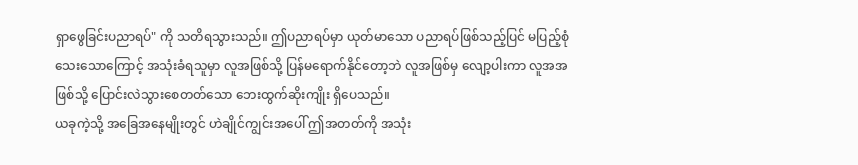ရှာဖွေခြင်းပညာရပ်" ကို သတိရသွားသည်။ ဤပညာရပ်မှာ ယုတ်မာသော ပညာရပ်ဖြစ်သည့်ပြင် မပြည့်စုံသေးသောကြောင့် အသုံးခံရသူမှာ လူအဖြစ်သို့ ပြန်မရောက်နိုင်တော့ဘဲ လူအဖြစ်မှ လျော့ပါးကာ လူအအဖြစ်သို့ ပြောင်းလဲသွားစေတတ်သော ဘေးထွက်ဆိုးကျိုး ရှိပေသည်။
ယခုကဲ့သို့ အခြေအနေမျိုးတွင် ဟဲချိုင်ကျွင်းအပေါ် ဤအတတ်ကို အသုံး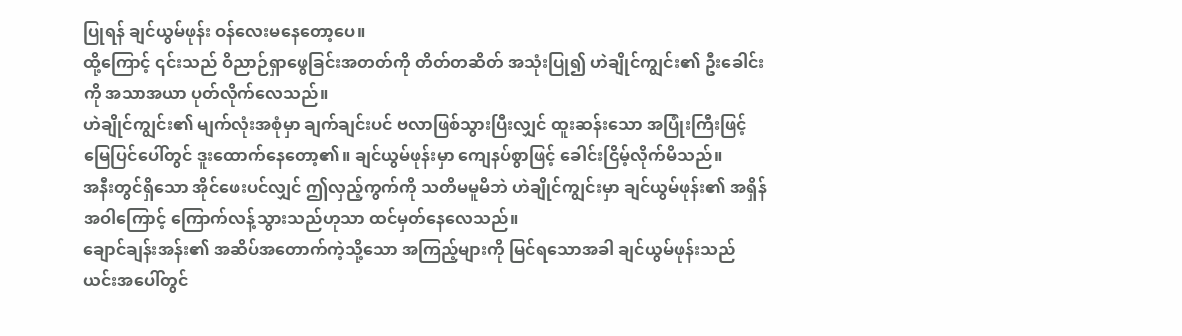ပြုရန် ချင်ယွမ်ဖုန်း ဝန်လေးမနေတော့ပေ။
ထို့ကြောင့် ၎င်းသည် ဝိညာဉ်ရှာဖွေခြင်းအတတ်ကို တိတ်တဆိတ် အသုံးပြု၍ ဟဲချိုင်ကျွင်း၏ ဦးခေါင်းကို အသာအယာ ပုတ်လိုက်လေသည်။
ဟဲချိုင်ကျွင်း၏ မျက်လုံးအစုံမှာ ချက်ချင်းပင် ဗလာဖြစ်သွားပြီးလျှင် ထူးဆန်းသော အပြုံးကြီးဖြင့် မြေပြင်ပေါ်တွင် ဒူးထောက်နေတော့၏။ ချင်ယွမ်ဖုန်းမှာ ကျေနပ်စွာဖြင့် ခေါင်းငြိမ့်လိုက်မိသည်။
အနီးတွင်ရှိသော အိုင်ဖေးပင်လျှင် ဤလှည့်ကွက်ကို သတိမမူမိဘဲ ဟဲချိုင်ကျွင်းမှာ ချင်ယွမ်ဖုန်း၏ အရှိန်အဝါကြောင့် ကြောက်လန့်သွားသည်ဟုသာ ထင်မှတ်နေလေသည်။
ချောင်ချန်းအန်း၏ အဆိပ်အတောက်ကဲ့သို့သော အကြည့်များကို မြင်ရသောအခါ ချင်ယွမ်ဖုန်းသည် ယင်းအပေါ်တွင်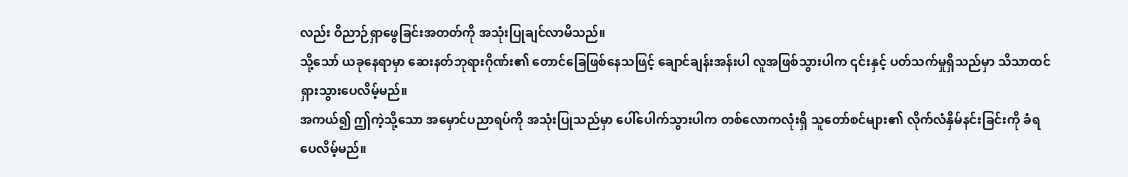လည်း ဝိညာဉ်ရှာဖွေခြင်းအတတ်ကို အသုံးပြုချင်လာမိသည်။
သို့သော် ယခုနေရာမှာ ဆေးနတ်ဘုရားဂိုဏ်း၏ တောင်ခြေဖြစ်နေသဖြင့် ချောင်ချန်းအန်းပါ လူအဖြစ်သွားပါက ၎င်းနှင့် ပတ်သက်မှုရှိသည်မှာ သိသာထင်ရှားသွားပေလိမ့်မည်။
အကယ်၍ ဤကဲ့သို့သော အမှောင်ပညာရပ်ကို အသုံးပြုသည်မှာ ပေါ်ပေါက်သွားပါက တစ်လောကလုံးရှိ သူတော်စင်များ၏ လိုက်လံနှိမ်နင်းခြင်းကို ခံရပေလိမ့်မည်။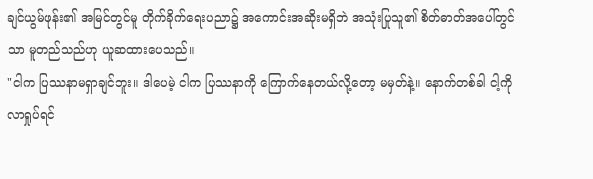ချင်ယွမ်ဖုန်း၏ အမြင်တွင်မူ တိုက်ခိုက်ရေးပညာ၌ အကောင်းအဆိုးမရှိဘဲ အသုံးပြုသူ၏ စိတ်ဓာတ်အပေါ်တွင်သာ မူတည်သည်ဟု ယူဆထားပေသည်။
"ငါက ပြဿနာမရှာချင်ဘူး။ ဒါပေမဲ့ ငါက ပြဿနာကို ကြောက်နေတယ်လို့တော့ မမှတ်နဲ့။ နောက်တစ်ခါ ငါ့ကို လာရှုပ်ရင်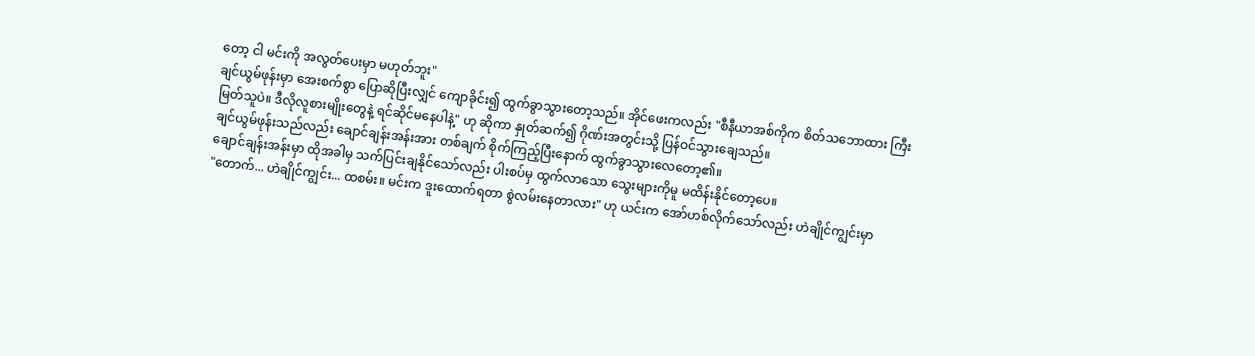တော့ ငါ မင်းကို အလွတ်ပေးမှာ မဟုတ်ဘူး"
ချင်ယွမ်ဖုန်းမှာ အေးစက်စွာ ပြောဆိုပြီးလျှင် ကျောခိုင်း၍ ထွက်ခွာသွားတော့သည်။ အိုင်ဖေးကလည်း "စီနီယာအစ်ကိုက စိတ်သဘောထား ကြီးမြတ်သူပဲ။ ဒီလိုလူစားမျိုးတွေနဲ့ ရင်ဆိုင်မနေပါနဲ့" ဟု ဆိုကာ နှုတ်ဆက်၍ ဂိုဏ်းအတွင်းသို့ ပြန်ဝင်သွားချေသည်။
ချင်ယွမ်ဖုန်းသည်လည်း ချောင်ချန်းအန်းအား တစ်ချက် စိုက်ကြည့်ပြီးနောက် ထွက်ခွာသွားလေတော့၏။
ချောင်ချန်းအန်းမှာ ထိုအခါမှ သက်ပြင်းချနိုင်သော်လည်း ပါးစပ်မှ ထွက်လာသော သွေးများကိုမူ မထိန်းနိုင်တော့ပေ။
"တောက်... ဟဲချိုင်ကျွင်း... ထစမ်း။ မင်းက ဒူးထောက်ရတာ စွဲလမ်းနေတာလား" ဟု ယင်းက အော်ဟစ်လိုက်သော်လည်း ဟဲချိုင်ကျွင်းမှာ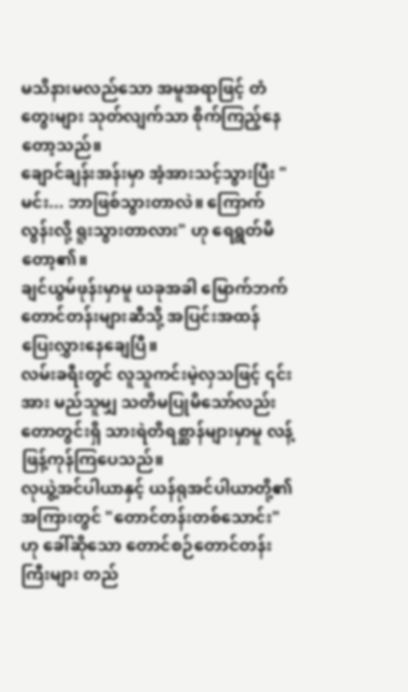မသိနားမလည်သော အမူအရာဖြင့် တံတွေးများ သုတ်လျက်သာ စိုက်ကြည့်နေတော့သည်။
ချောင်ချန်းအန်းမှာ အံ့အားသင့်သွားပြီး "မင်း... ဘာဖြစ်သွားတာလဲ။ ကြောက်လွန်းလို့ ရူးသွားတာလား" ဟု ရေရွတ်မိတော့၏။
ချင်ယွမ်ဖုန်းမှာမူ ယခုအခါ မြောက်ဘက်တောင်တန်းများဆီသို့ အပြင်းအထန် ပြေးလွှားနေချေပြီ။
လမ်းခရီးတွင် လူသူကင်းမဲ့လှသဖြင့် ၎င်းအား မည်သူမျှ သတိမပြုမိသော်လည်း တောတွင်းရှိ သားရဲတိရစ္ဆာန်များမှာမူ လန့်ဖြန့်ကုန်ကြပေသည်။
လုယွဲ့အင်ပါယာနှင့် ယန်ရုအင်ပါယာတို့၏ အကြားတွင် "တောင်တန်းတစ်သောင်း" ဟု ခေါ်ဆိုသော တောင်စဉ်တောင်တန်းကြီးများ တည်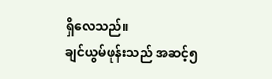ရှိလေသည်။
ချင်ယွမ်ဖုန်းသည် အဆင့်၅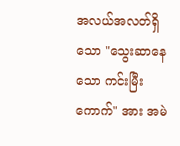အလယ်အလတ်ရှိသော "သွေးဆာနေသော ကင်းမြီးကောက်" အား အမဲ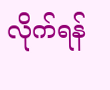လိုက်ရန်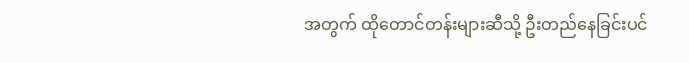အတွက် ထိုတောင်တန်းများဆီသို့ ဦးတည်နေခြင်းပင်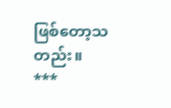ဖြစ်တော့သတည်း။
***